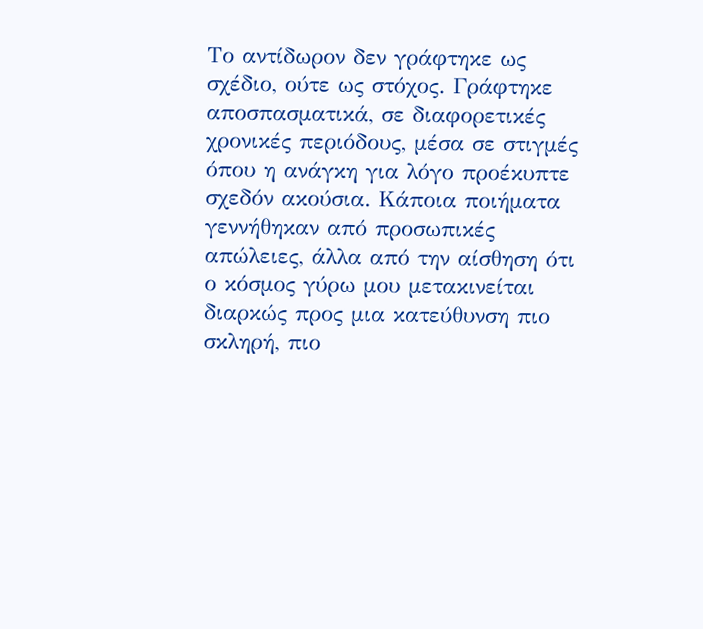Το αντίδωρον δεν γράφτηκε ως σχέδιο, ούτε ως στόχος. Γράφτηκε αποσπασματικά, σε διαφορετικές χρονικές περιόδους, μέσα σε στιγμές όπου η ανάγκη για λόγο προέκυπτε σχεδόν ακούσια. Κάποια ποιήματα γεννήθηκαν από προσωπικές απώλειες, άλλα από την αίσθηση ότι ο κόσμος γύρω μου μετακινείται διαρκώς προς μια κατεύθυνση πιο σκληρή, πιο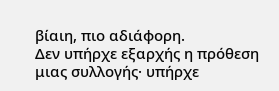βίαιη, πιο αδιάφορη.
Δεν υπήρχε εξαρχής η πρόθεση μιας συλλογής· υπήρχε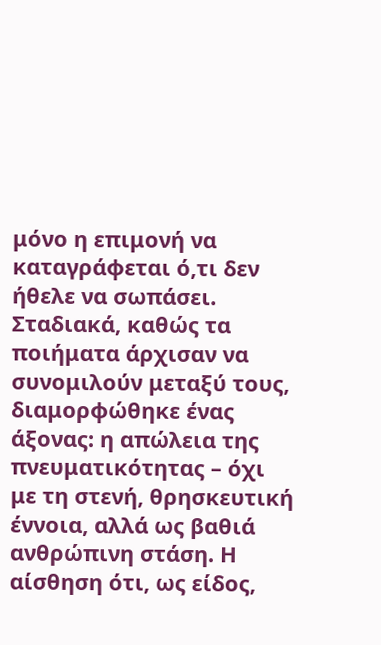μόνο η επιμονή να καταγράφεται ό,τι δεν ήθελε να σωπάσει. Σταδιακά, καθώς τα ποιήματα άρχισαν να συνομιλούν μεταξύ τους, διαμορφώθηκε ένας άξονας: η απώλεια της πνευματικότητας – όχι με τη στενή, θρησκευτική έννοια, αλλά ως βαθιά ανθρώπινη στάση. Η αίσθηση ότι, ως είδος,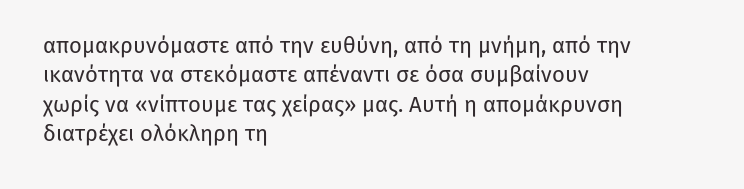απομακρυνόμαστε από την ευθύνη, από τη μνήμη, από την ικανότητα να στεκόμαστε απέναντι σε όσα συμβαίνουν χωρίς να «νίπτουμε τας χείρας» μας. Αυτή η απομάκρυνση διατρέχει ολόκληρη τη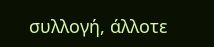συλλογή, άλλοτε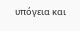υπόγεια και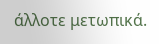άλλοτε μετωπικά.